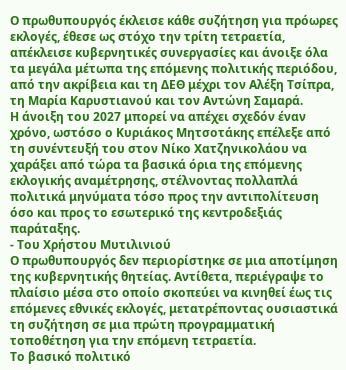Ο πρωθυπουργός έκλεισε κάθε συζήτηση για πρόωρες εκλογές, έθεσε ως στόχο την τρίτη τετραετία, απέκλεισε κυβερνητικές συνεργασίες και άνοιξε όλα τα μεγάλα μέτωπα της επόμενης πολιτικής περιόδου, από την ακρίβεια και τη ΔΕΘ μέχρι τον Αλέξη Τσίπρα, τη Μαρία Καρυστιανού και τον Αντώνη Σαμαρά.
Η άνοιξη του 2027 μπορεί να απέχει σχεδόν έναν χρόνο, ωστόσο ο Κυριάκος Μητσοτάκης επέλεξε από τη συνέντευξή του στον Νίκο Χατζηνικολάου να χαράξει από τώρα τα βασικά όρια της επόμενης εκλογικής αναμέτρησης, στέλνοντας πολλαπλά πολιτικά μηνύματα τόσο προς την αντιπολίτευση όσο και προς το εσωτερικό της κεντροδεξιάς παράταξης.
- Του Χρήστου Μυτιλινιού
Ο πρωθυπουργός δεν περιορίστηκε σε μια αποτίμηση της κυβερνητικής θητείας. Αντίθετα, περιέγραψε το πλαίσιο μέσα στο οποίο σκοπεύει να κινηθεί έως τις επόμενες εθνικές εκλογές, μετατρέποντας ουσιαστικά τη συζήτηση σε μια πρώτη προγραμματική τοποθέτηση για την επόμενη τετραετία.
Το βασικό πολιτικό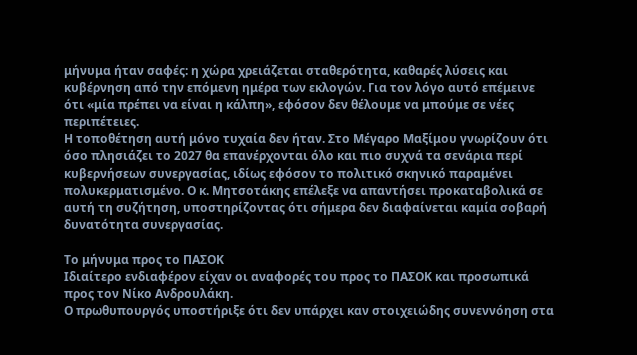μήνυμα ήταν σαφές: η χώρα χρειάζεται σταθερότητα, καθαρές λύσεις και κυβέρνηση από την επόμενη ημέρα των εκλογών. Για τον λόγο αυτό επέμεινε ότι «μία πρέπει να είναι η κάλπη», εφόσον δεν θέλουμε να μπούμε σε νέες περιπέτειες.
Η τοποθέτηση αυτή μόνο τυχαία δεν ήταν. Στο Μέγαρο Μαξίμου γνωρίζουν ότι όσο πλησιάζει το 2027 θα επανέρχονται όλο και πιο συχνά τα σενάρια περί κυβερνήσεων συνεργασίας, ιδίως εφόσον το πολιτικό σκηνικό παραμένει πολυκερματισμένο. Ο κ. Μητσοτάκης επέλεξε να απαντήσει προκαταβολικά σε αυτή τη συζήτηση, υποστηρίζοντας ότι σήμερα δεν διαφαίνεται καμία σοβαρή δυνατότητα συνεργασίας.

Το μήνυμα προς το ΠΑΣΟΚ
Ιδιαίτερο ενδιαφέρον είχαν οι αναφορές του προς το ΠΑΣΟΚ και προσωπικά προς τον Νίκο Ανδρουλάκη.
Ο πρωθυπουργός υποστήριξε ότι δεν υπάρχει καν στοιχειώδης συνεννόηση στα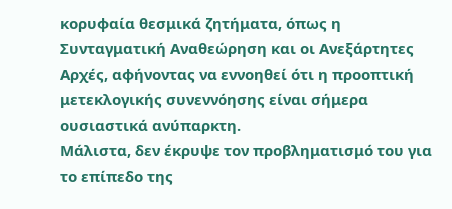κορυφαία θεσμικά ζητήματα, όπως η Συνταγματική Αναθεώρηση και οι Ανεξάρτητες Αρχές, αφήνοντας να εννοηθεί ότι η προοπτική μετεκλογικής συνεννόησης είναι σήμερα ουσιαστικά ανύπαρκτη.
Μάλιστα, δεν έκρυψε τον προβληματισμό του για το επίπεδο της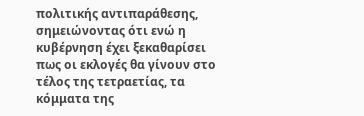πολιτικής αντιπαράθεσης, σημειώνοντας ότι ενώ η κυβέρνηση έχει ξεκαθαρίσει πως οι εκλογές θα γίνουν στο τέλος της τετραετίας, τα κόμματα της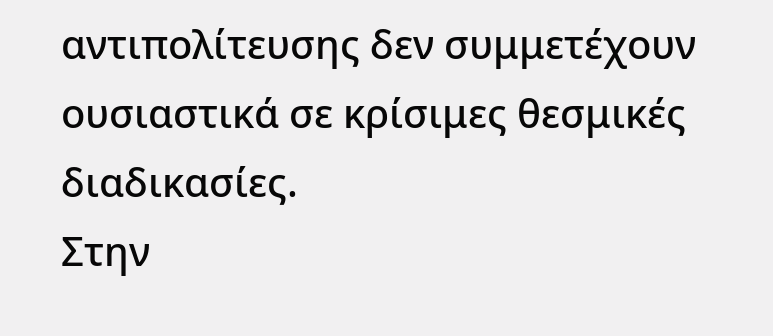αντιπολίτευσης δεν συμμετέχουν ουσιαστικά σε κρίσιμες θεσμικές διαδικασίες.
Στην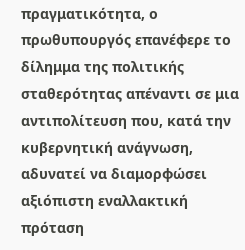πραγματικότητα, ο πρωθυπουργός επανέφερε το δίλημμα της πολιτικής σταθερότητας απέναντι σε μια αντιπολίτευση που, κατά την κυβερνητική ανάγνωση, αδυνατεί να διαμορφώσει αξιόπιστη εναλλακτική πρόταση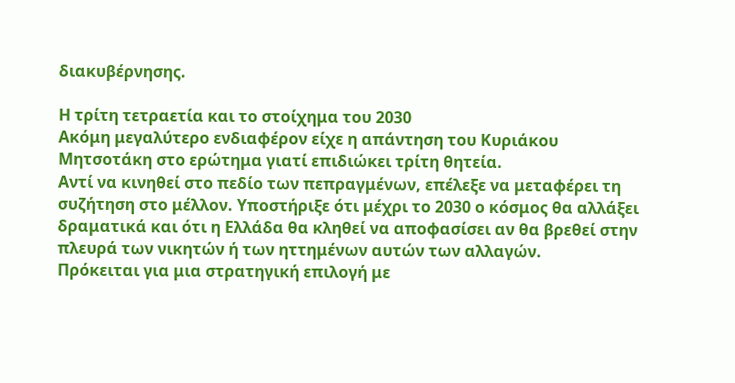διακυβέρνησης.

Η τρίτη τετραετία και το στοίχημα του 2030
Ακόμη μεγαλύτερο ενδιαφέρον είχε η απάντηση του Κυριάκου Μητσοτάκη στο ερώτημα γιατί επιδιώκει τρίτη θητεία.
Αντί να κινηθεί στο πεδίο των πεπραγμένων, επέλεξε να μεταφέρει τη συζήτηση στο μέλλον. Υποστήριξε ότι μέχρι το 2030 ο κόσμος θα αλλάξει δραματικά και ότι η Ελλάδα θα κληθεί να αποφασίσει αν θα βρεθεί στην πλευρά των νικητών ή των ηττημένων αυτών των αλλαγών.
Πρόκειται για μια στρατηγική επιλογή με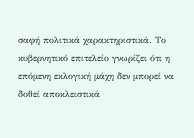σαφή πολιτικά χαρακτηριστικά. Το κυβερνητικό επιτελείο γνωρίζει ότι η επόμενη εκλογική μάχη δεν μπορεί να δοθεί αποκλειστικά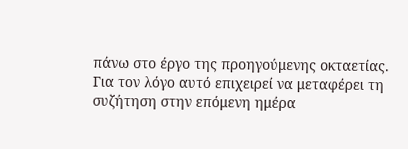πάνω στο έργο της προηγούμενης οκταετίας.
Για τον λόγο αυτό επιχειρεί να μεταφέρει τη συζήτηση στην επόμενη ημέρα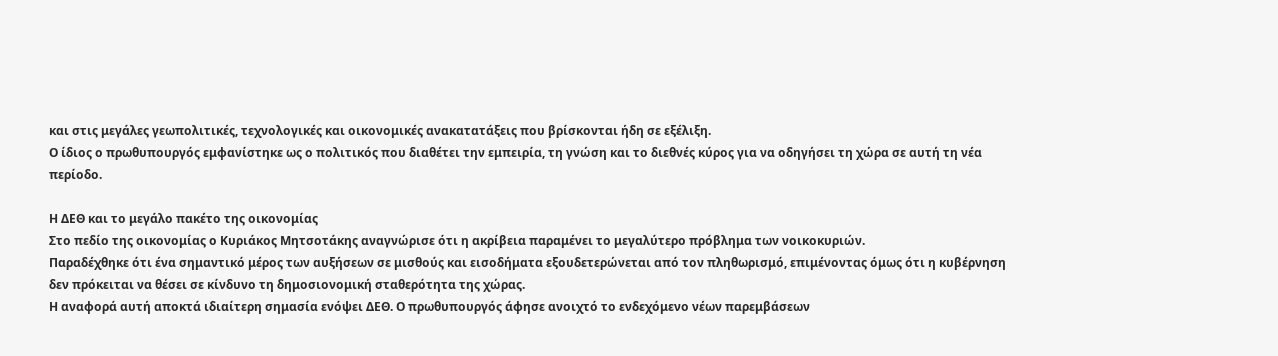και στις μεγάλες γεωπολιτικές, τεχνολογικές και οικονομικές ανακατατάξεις που βρίσκονται ήδη σε εξέλιξη.
Ο ίδιος ο πρωθυπουργός εμφανίστηκε ως ο πολιτικός που διαθέτει την εμπειρία, τη γνώση και το διεθνές κύρος για να οδηγήσει τη χώρα σε αυτή τη νέα περίοδο.

Η ΔΕΘ και το μεγάλο πακέτο της οικονομίας
Στο πεδίο της οικονομίας ο Κυριάκος Μητσοτάκης αναγνώρισε ότι η ακρίβεια παραμένει το μεγαλύτερο πρόβλημα των νοικοκυριών.
Παραδέχθηκε ότι ένα σημαντικό μέρος των αυξήσεων σε μισθούς και εισοδήματα εξουδετερώνεται από τον πληθωρισμό, επιμένοντας όμως ότι η κυβέρνηση δεν πρόκειται να θέσει σε κίνδυνο τη δημοσιονομική σταθερότητα της χώρας.
Η αναφορά αυτή αποκτά ιδιαίτερη σημασία ενόψει ΔΕΘ. Ο πρωθυπουργός άφησε ανοιχτό το ενδεχόμενο νέων παρεμβάσεων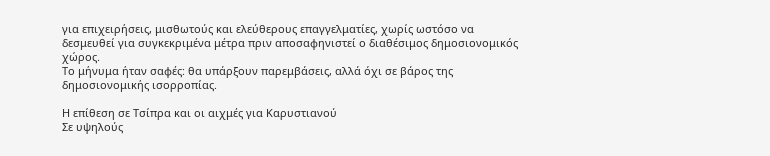για επιχειρήσεις, μισθωτούς και ελεύθερους επαγγελματίες, χωρίς ωστόσο να δεσμευθεί για συγκεκριμένα μέτρα πριν αποσαφηνιστεί ο διαθέσιμος δημοσιονομικός χώρος.
Το μήνυμα ήταν σαφές: θα υπάρξουν παρεμβάσεις, αλλά όχι σε βάρος της δημοσιονομικής ισορροπίας.

Η επίθεση σε Τσίπρα και οι αιχμές για Καρυστιανού
Σε υψηλούς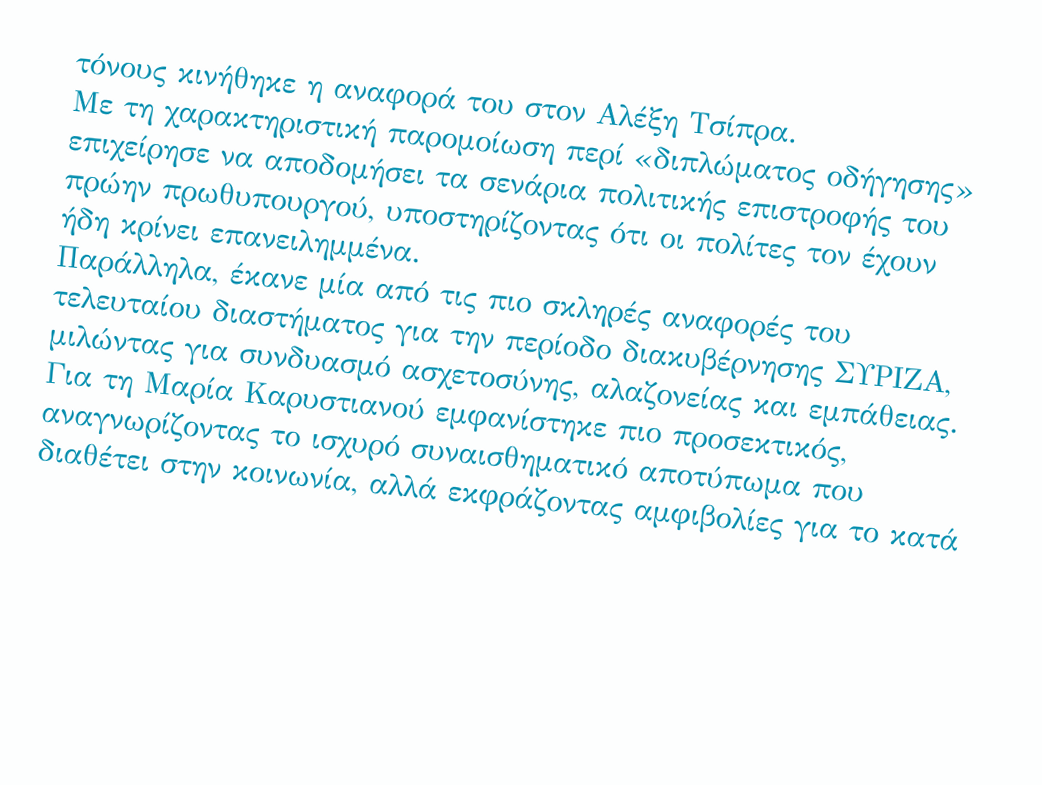τόνους κινήθηκε η αναφορά του στον Αλέξη Τσίπρα.
Με τη χαρακτηριστική παρομοίωση περί «διπλώματος οδήγησης» επιχείρησε να αποδομήσει τα σενάρια πολιτικής επιστροφής του πρώην πρωθυπουργού, υποστηρίζοντας ότι οι πολίτες τον έχουν ήδη κρίνει επανειλημμένα.
Παράλληλα, έκανε μία από τις πιο σκληρές αναφορές του τελευταίου διαστήματος για την περίοδο διακυβέρνησης ΣΥΡΙΖΑ, μιλώντας για συνδυασμό ασχετοσύνης, αλαζονείας και εμπάθειας.
Για τη Μαρία Καρυστιανού εμφανίστηκε πιο προσεκτικός, αναγνωρίζοντας το ισχυρό συναισθηματικό αποτύπωμα που διαθέτει στην κοινωνία, αλλά εκφράζοντας αμφιβολίες για το κατά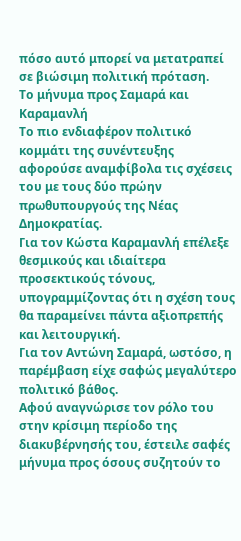πόσο αυτό μπορεί να μετατραπεί σε βιώσιμη πολιτική πρόταση.
Το μήνυμα προς Σαμαρά και Καραμανλή
Το πιο ενδιαφέρον πολιτικό κομμάτι της συνέντευξης αφορούσε αναμφίβολα τις σχέσεις του με τους δύο πρώην πρωθυπουργούς της Νέας Δημοκρατίας.
Για τον Κώστα Καραμανλή επέλεξε θεσμικούς και ιδιαίτερα προσεκτικούς τόνους, υπογραμμίζοντας ότι η σχέση τους θα παραμείνει πάντα αξιοπρεπής και λειτουργική.
Για τον Αντώνη Σαμαρά, ωστόσο, η παρέμβαση είχε σαφώς μεγαλύτερο πολιτικό βάθος.
Αφού αναγνώρισε τον ρόλο του στην κρίσιμη περίοδο της διακυβέρνησής του, έστειλε σαφές μήνυμα προς όσους συζητούν το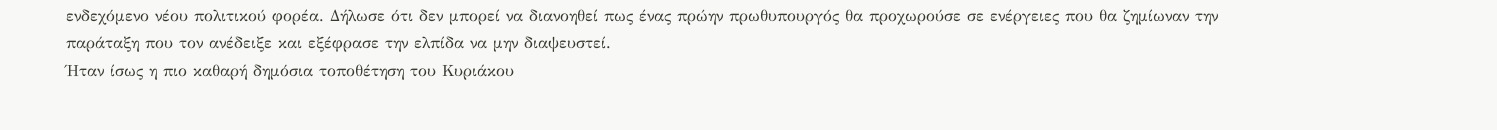ενδεχόμενο νέου πολιτικού φορέα. Δήλωσε ότι δεν μπορεί να διανοηθεί πως ένας πρώην πρωθυπουργός θα προχωρούσε σε ενέργειες που θα ζημίωναν την παράταξη που τον ανέδειξε και εξέφρασε την ελπίδα να μην διαψευστεί.
Ήταν ίσως η πιο καθαρή δημόσια τοποθέτηση του Κυριάκου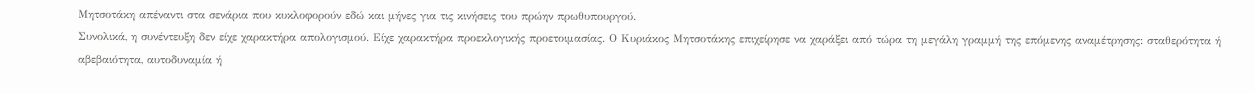Μητσοτάκη απέναντι στα σενάρια που κυκλοφορούν εδώ και μήνες για τις κινήσεις του πρώην πρωθυπουργού.
Συνολικά, η συνέντευξη δεν είχε χαρακτήρα απολογισμού. Είχε χαρακτήρα προεκλογικής προετοιμασίας. Ο Κυριάκος Μητσοτάκης επιχείρησε να χαράξει από τώρα τη μεγάλη γραμμή της επόμενης αναμέτρησης: σταθερότητα ή αβεβαιότητα, αυτοδυναμία ή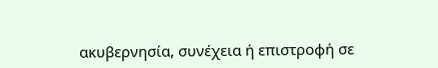ακυβερνησία, συνέχεια ή επιστροφή σε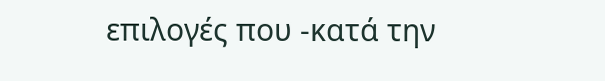επιλογές που -κατά την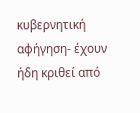κυβερνητική αφήγηση- έχουν ήδη κριθεί από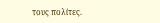τους πολίτες.